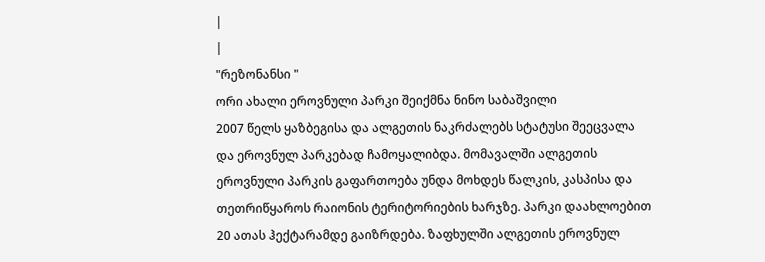|
|
"რეზონანსი "
ორი ახალი ეროვნული პარკი შეიქმნა ნინო საბაშვილი
2007 წელს ყაზბეგისა და ალგეთის ნაკრძალებს სტატუსი შეეცვალა და ეროვნულ პარკებად ჩამოყალიბდა. მომავალში ალგეთის ეროვნული პარკის გაფართოება უნდა მოხდეს წალკის, კასპისა და თეთრიწყაროს რაიონის ტერიტორიების ხარჯზე. პარკი დაახლოებით 20 ათას ჰექტარამდე გაიზრდება. ზაფხულში ალგეთის ეროვნულ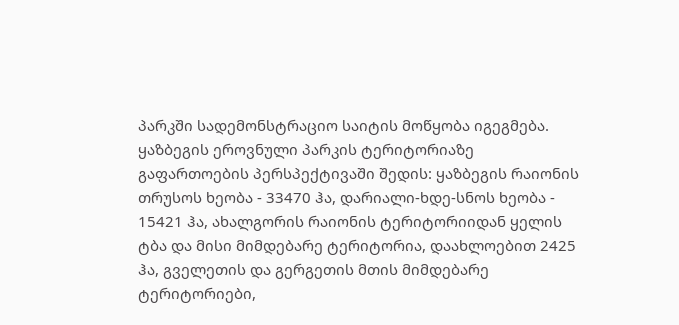პარკში სადემონსტრაციო საიტის მოწყობა იგეგმება. ყაზბეგის ეროვნული პარკის ტერიტორიაზე გაფართოების პერსპექტივაში შედის: ყაზბეგის რაიონის თრუსოს ხეობა - 33470 ჰა, დარიალი-ხდე-სნოს ხეობა - 15421 ჰა, ახალგორის რაიონის ტერიტორიიდან ყელის ტბა და მისი მიმდებარე ტერიტორია, დაახლოებით 2425 ჰა, გველეთის და გერგეთის მთის მიმდებარე ტერიტორიები,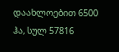დაახლოებით 6500 ჰა, სულ 57816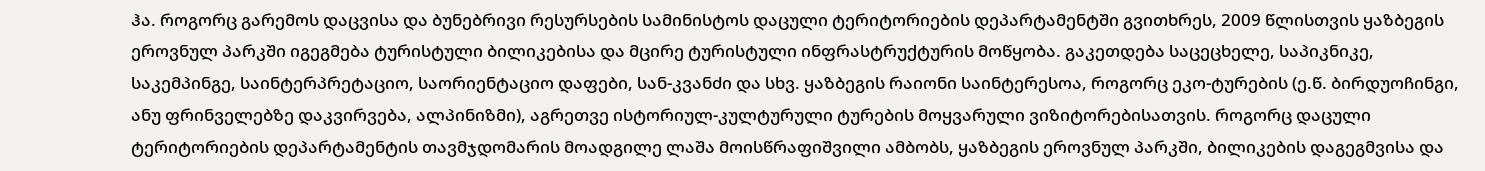ჰა. როგორც გარემოს დაცვისა და ბუნებრივი რესურსების სამინისტოს დაცული ტერიტორიების დეპარტამენტში გვითხრეს, 2009 წლისთვის ყაზბეგის ეროვნულ პარკში იგეგმება ტურისტული ბილიკებისა და მცირე ტურისტული ინფრასტრუქტურის მოწყობა. გაკეთდება საცეცხელე, საპიკნიკე, საკემპინგე, საინტერპრეტაციო, საორიენტაციო დაფები, სან-კვანძი და სხვ. ყაზბეგის რაიონი საინტერესოა, როგორც ეკო-ტურების (ე.წ. ბირდუოჩინგი, ანუ ფრინველებზე დაკვირვება, ალპინიზმი), აგრეთვე ისტორიულ-კულტურული ტურების მოყვარული ვიზიტორებისათვის. როგორც დაცული ტერიტორიების დეპარტამენტის თავმჯდომარის მოადგილე ლაშა მოისწრაფიშვილი ამბობს, ყაზბეგის ეროვნულ პარკში, ბილიკების დაგეგმვისა და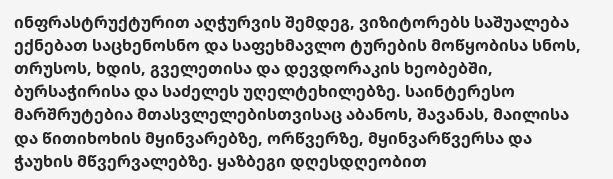ინფრასტრუქტურით აღჭურვის შემდეგ, ვიზიტორებს საშუალება ექნებათ საცხენოსნო და საფეხმავლო ტურების მოწყობისა სნოს, თრუსოს, ხდის, გველეთისა და დევდორაკის ხეობებში, ბურსაჭირისა და საძელეს უღელტეხილებზე. საინტერესო მარშრუტებია მთასვლელებისთვისაც აბანოს, შავანას, მაილისა და წითიხოხის მყინვარებზე, ორწვერზე, მყინვარწვერსა და ჭაუხის მწვერვალებზე. ყაზბეგი დღესდღეობით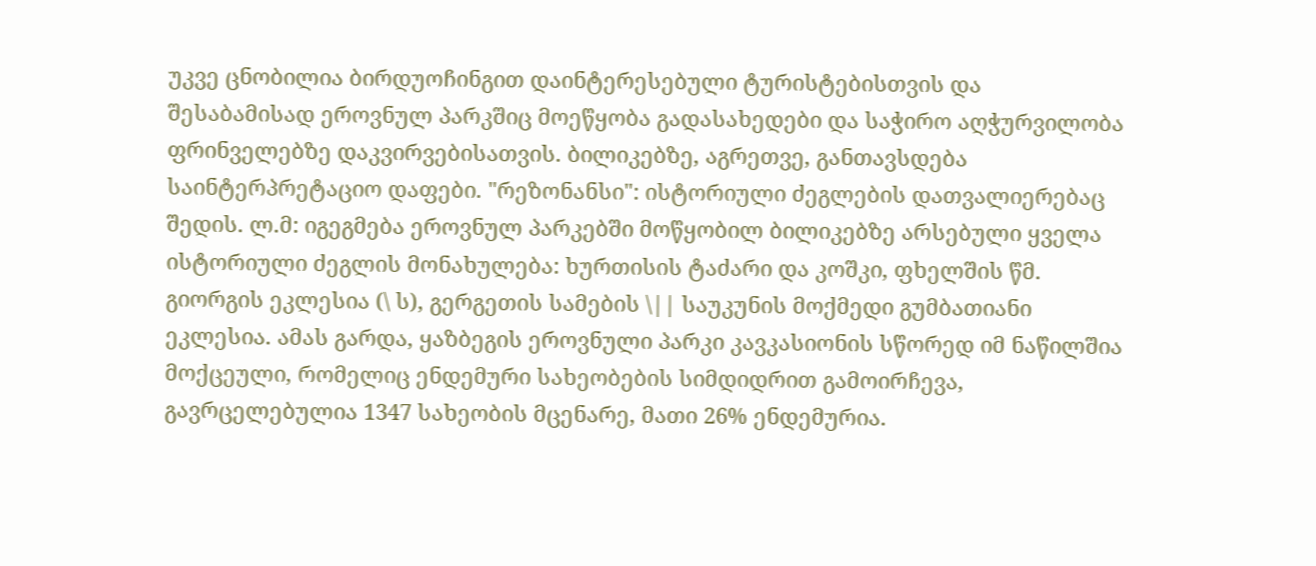უკვე ცნობილია ბირდუოჩინგით დაინტერესებული ტურისტებისთვის და შესაბამისად ეროვნულ პარკშიც მოეწყობა გადასახედები და საჭირო აღჭურვილობა ფრინველებზე დაკვირვებისათვის. ბილიკებზე, აგრეთვე, განთავსდება საინტერპრეტაციო დაფები. "რეზონანსი": ისტორიული ძეგლების დათვალიერებაც შედის. ლ.მ: იგეგმება ეროვნულ პარკებში მოწყობილ ბილიკებზე არსებული ყველა ისტორიული ძეგლის მონახულება: ხურთისის ტაძარი და კოშკი, ფხელშის წმ. გიორგის ეკლესია (\ ს), გერგეთის სამების \|| საუკუნის მოქმედი გუმბათიანი ეკლესია. ამას გარდა, ყაზბეგის ეროვნული პარკი კავკასიონის სწორედ იმ ნაწილშია მოქცეული, რომელიც ენდემური სახეობების სიმდიდრით გამოირჩევა, გავრცელებულია 1347 სახეობის მცენარე, მათი 26% ენდემურია.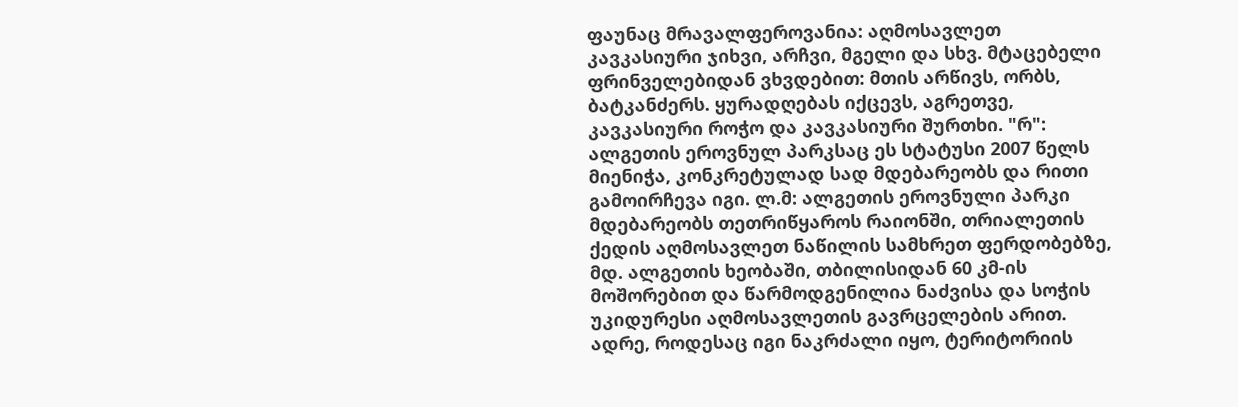ფაუნაც მრავალფეროვანია: აღმოსავლეთ კავკასიური ჯიხვი, არჩვი, მგელი და სხვ. მტაცებელი ფრინველებიდან ვხვდებით: მთის არწივს, ორბს, ბატკანძერს. ყურადღებას იქცევს, აგრეთვე, კავკასიური როჭო და კავკასიური შურთხი. "რ": ალგეთის ეროვნულ პარკსაც ეს სტატუსი 2007 წელს მიენიჭა, კონკრეტულად სად მდებარეობს და რითი გამოირჩევა იგი. ლ.მ: ალგეთის ეროვნული პარკი მდებარეობს თეთრიწყაროს რაიონში, თრიალეთის ქედის აღმოსავლეთ ნაწილის სამხრეთ ფერდობებზე, მდ. ალგეთის ხეობაში, თბილისიდან 60 კმ-ის მოშორებით და წარმოდგენილია ნაძვისა და სოჭის უკიდურესი აღმოსავლეთის გავრცელების არით. ადრე, როდესაც იგი ნაკრძალი იყო, ტერიტორიის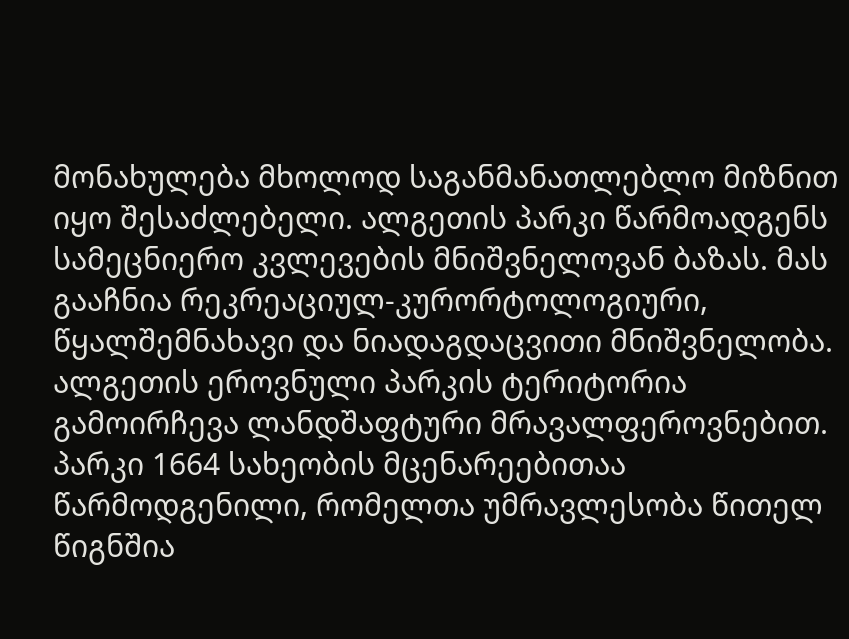მონახულება მხოლოდ საგანმანათლებლო მიზნით იყო შესაძლებელი. ალგეთის პარკი წარმოადგენს სამეცნიერო კვლევების მნიშვნელოვან ბაზას. მას გააჩნია რეკრეაციულ-კურორტოლოგიური, წყალშემნახავი და ნიადაგდაცვითი მნიშვნელობა. ალგეთის ეროვნული პარკის ტერიტორია გამოირჩევა ლანდშაფტური მრავალფეროვნებით. პარკი 1664 სახეობის მცენარეებითაა წარმოდგენილი, რომელთა უმრავლესობა წითელ წიგნშია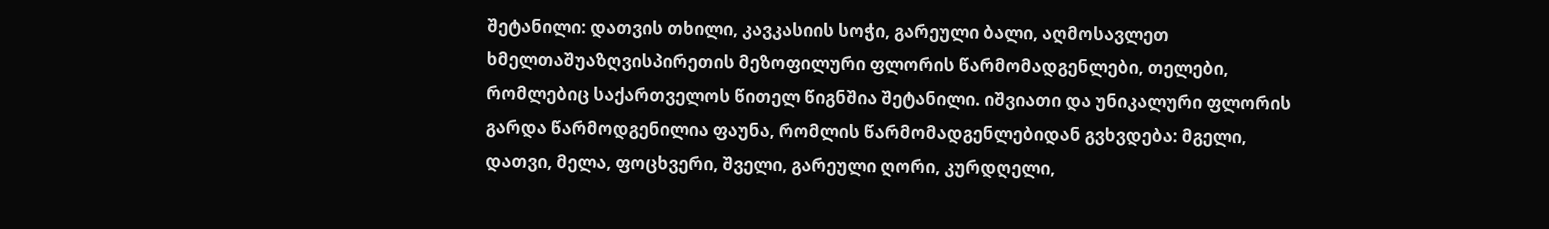შეტანილი: დათვის თხილი, კავკასიის სოჭი, გარეული ბალი, აღმოსავლეთ ხმელთაშუაზღვისპირეთის მეზოფილური ფლორის წარმომადგენლები, თელები, რომლებიც საქართველოს წითელ წიგნშია შეტანილი. იშვიათი და უნიკალური ფლორის გარდა წარმოდგენილია ფაუნა, რომლის წარმომადგენლებიდან გვხვდება: მგელი, დათვი, მელა, ფოცხვერი, შველი, გარეული ღორი, კურდღელი,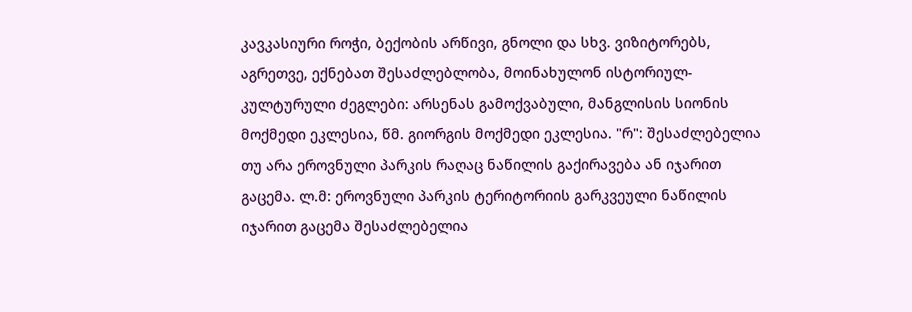კავკასიური როჭი, ბექობის არწივი, გნოლი და სხვ. ვიზიტორებს, აგრეთვე, ექნებათ შესაძლებლობა, მოინახულონ ისტორიულ-კულტურული ძეგლები: არსენას გამოქვაბული, მანგლისის სიონის მოქმედი ეკლესია, წმ. გიორგის მოქმედი ეკლესია. "რ": შესაძლებელია თუ არა ეროვნული პარკის რაღაც ნაწილის გაქირავება ან იჯარით გაცემა. ლ.მ: ეროვნული პარკის ტერიტორიის გარკვეული ნაწილის იჯარით გაცემა შესაძლებელია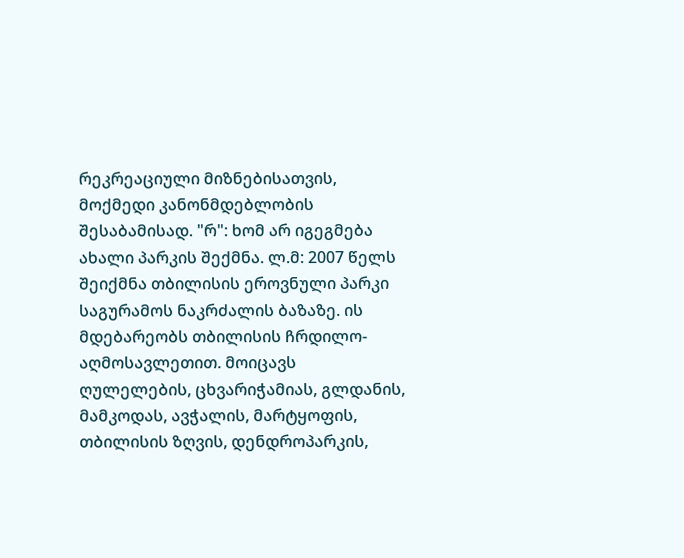რეკრეაციული მიზნებისათვის, მოქმედი კანონმდებლობის შესაბამისად. "რ": ხომ არ იგეგმება ახალი პარკის შექმნა. ლ.მ: 2007 წელს შეიქმნა თბილისის ეროვნული პარკი საგურამოს ნაკრძალის ბაზაზე. ის მდებარეობს თბილისის ჩრდილო-აღმოსავლეთით. მოიცავს ღულელების, ცხვარიჭამიას, გლდანის, მამკოდას, ავჭალის, მარტყოფის, თბილისის ზღვის, დენდროპარკის,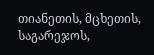თიანეთის, მცხეთის, საგარეჯოს,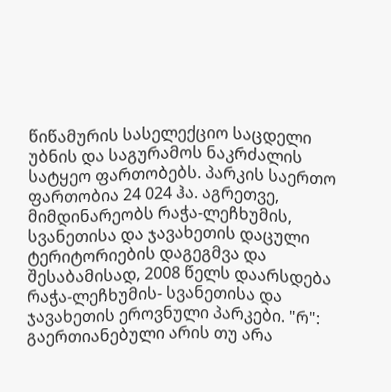წიწამურის სასელექციო საცდელი უბნის და საგურამოს ნაკრძალის სატყეო ფართობებს. პარკის საერთო ფართობია 24 024 ჰა. აგრეთვე, მიმდინარეობს რაჭა-ლეჩხუმის, სვანეთისა და ჯავახეთის დაცული ტერიტორიების დაგეგმვა და შესაბამისად, 2008 წელს დაარსდება რაჭა-ლეჩხუმის- სვანეთისა და ჯავახეთის ეროვნული პარკები. "რ": გაერთიანებული არის თუ არა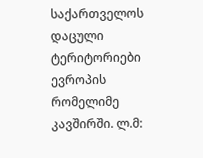საქართველოს დაცული ტერიტორიები ევროპის რომელიმე კავშირში. ლ.მ: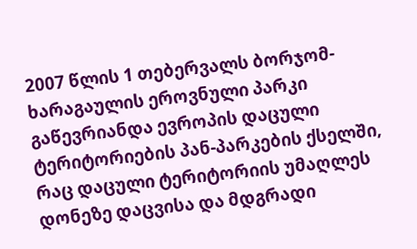2007 წლის 1 თებერვალს ბორჯომ-ხარაგაულის ეროვნული პარკი გაწევრიანდა ევროპის დაცული ტერიტორიების პან-პარკების ქსელში, რაც დაცული ტერიტორიის უმაღლეს დონეზე დაცვისა და მდგრადი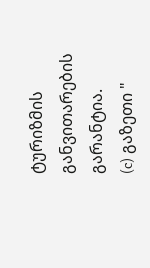ტურიზმის განვითარების გარანტია.
(c) გაზეთი "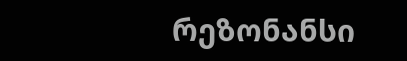რეზონანსი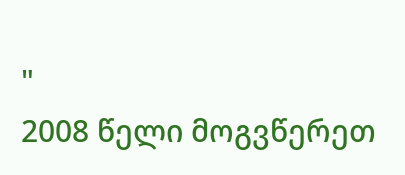"
2008 წელი მოგვწერეთ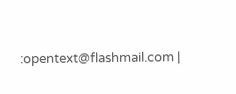:opentext@flashmail.com |